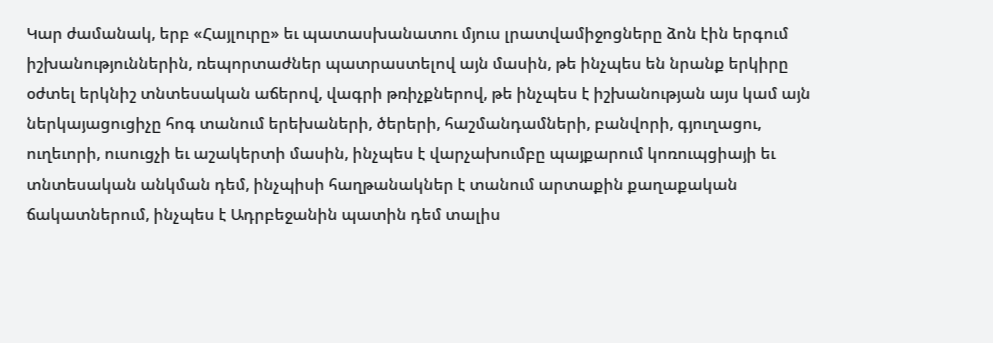Կար ժամանակ, երբ «Հայլուրը» եւ պատասխանատու մյուս լրատվամիջոցները ձոն էին երգում իշխանություններին, ռեպորտաժներ պատրաստելով այն մասին, թե ինչպես են նրանք երկիրը օժտել երկնիշ տնտեսական աճերով, վագրի թռիչքներով, թե ինչպես է իշխանության այս կամ այն ներկայացուցիչը հոգ տանում երեխաների, ծերերի, հաշմանդամների, բանվորի, գյուղացու, ուղեւորի, ուսուցչի եւ աշակերտի մասին, ինչպես է վարչախումբը պայքարում կոռուպցիայի եւ տնտեսական անկման դեմ, ինչպիսի հաղթանակներ է տանում արտաքին քաղաքական ճակատներում, ինչպես է Ադրբեջանին պատին դեմ տալիս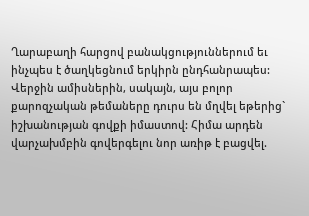Ղարաբաղի հարցով բանակցություններում եւ ինչպես է ծաղկեցնում երկիրն ընդհանրապես:
Վերջին ամիսներին, սակայն, այս բոլոր քարոզչական թեմաները դուրս են մղվել եթերից` իշխանության գովքի իմաստով: Հիմա արդեն վարչախմբին գովերգելու նոր առիթ է բացվել.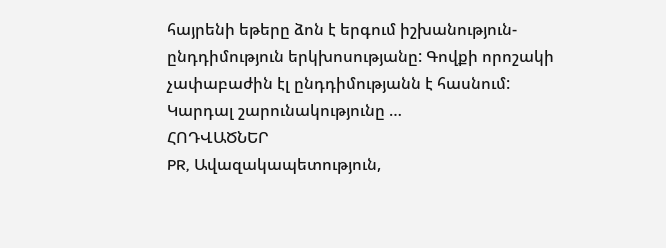հայրենի եթերը ձոն է երգում իշխանություն-ընդդիմություն երկխոսությանը: Գովքի որոշակի չափաբաժին էլ ընդդիմությանն է հասնում: Կարդալ շարունակությունը …
ՀՈԴՎԱԾՆԵՐ
PR, Ավազակապետություն,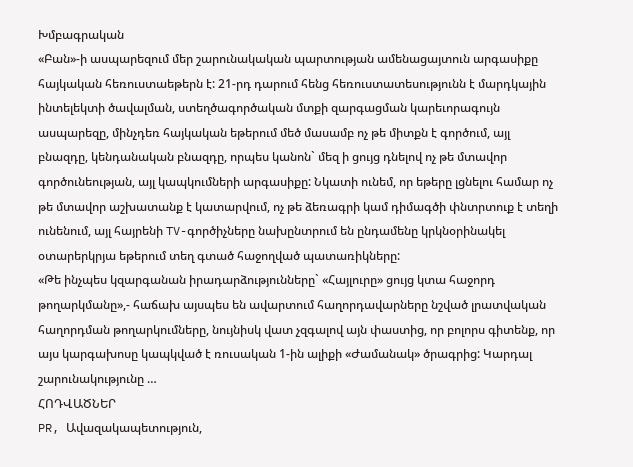Խմբագրական
«Բան»-ի ասպարեզում մեր շարունակական պարտության ամենացայտուն արգասիքը հայկական հեռուստաեթերն է: 21-րդ դարում հենց հեռուստատեսությունն է մարդկային ինտելեկտի ծավալման, ստեղծագործական մտքի զարգացման կարեւորագույն ասպարեզը, մինչդեռ հայկական եթերում մեծ մասամբ ոչ թե միտքն է գործում, այլ բնազդը, կենդանական բնազդը, որպես կանոն` մեզ ի ցույց դնելով ոչ թե մտավոր գործունեության, այլ կապկումների արգասիքը: Նկատի ունեմ, որ եթերը լցնելու համար ոչ թե մտավոր աշխատանք է կատարվում, ոչ թե ձեռագրի կամ դիմագծի փնտրտուք է տեղի ունենում, այլ հայրենի TV-գործիչները նախընտրում են ընդամենը կրկնօրինակել օտարերկրյա եթերում տեղ գտած հաջողված պատառիկները:
«Թե ինչպես կզարգանան իրադարձությունները` «Հայլուրը» ցույց կտա հաջորդ թողարկմանը»,- հաճախ այսպես են ավարտում հաղորդավարները նշված լրատվական հաղորդման թողարկումները, նույնիսկ վատ չզգալով այն փաստից, որ բոլորս գիտենք, որ այս կարգախոսը կապկված է ռուսական 1-ին ալիքի «Ժամանակ» ծրագրից: Կարդալ շարունակությունը …
ՀՈԴՎԱԾՆԵՐ
PR, Ավազակապետություն,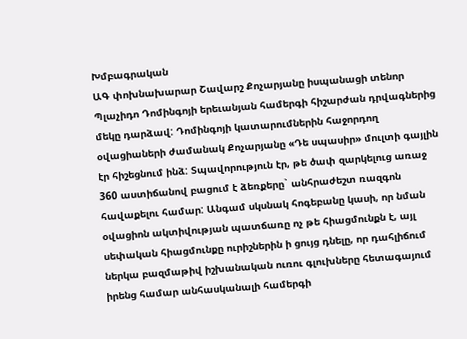Խմբագրական
ԱԳ փոխնախարար Շավարշ Քոչարյանը իսպանացի տենոր Պլաչիդո Դոմինգոյի երեւանյան համերգի հիշարժան դրվագներից մեկը դարձավ: Դոմինգոյի կատարումներին հաջորդող օվացիաների ժամանակ Քոչարյանը «Դե սպասիր» մուլտի գայլին էր հիշեցնում ինձ: Տպավորություն էր, թե ծափ զարկելուց առաջ 360 աստիճանով բացում է ձեռքերը` անհրաժեշտ ռազգոն հավաքելու համար: Անգամ սկսնակ հոգեբանը կասի, որ նման օվացիոն ակտիվության պատճառը ոչ թե հիացմունքն է, այլ սեփական հիացմունքը ուրիշներին ի ցույց դնելը, որ դահլիճում ներկա բազմաթիվ իշխանական ուռու գլուխները հետագայում իրենց համար անհասկանալի համերգի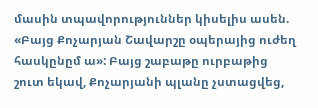մասին տպավորություններ կիսելիս ասեն. «Բայց Քոչարյան Շավարշը օպերայից ուժեղ հասկընըմ ա»: Բայց շաբաթը ուրբաթից շուտ եկավ, Քոչարյանի պլանը չստացվեց,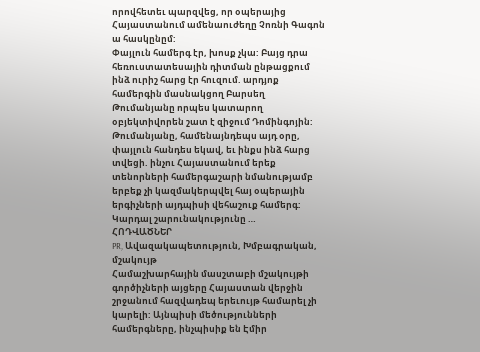որովհետեւ պարզվեց, որ օպերայից Հայաստանում ամենաուժեղը Չոռնի Գագոն ա հասկընըմ:
Փայլուն համերգ էր, խոսք չկա: Բայց դրա հեռուստատեսային դիտման ընթացքում ինձ ուրիշ հարց էր հուզում. արդյոք համերգին մասնակցող Բարսեղ Թումանյանը որպես կատարող օբյեկտիվորեն շատ է զիջում Դոմինգոյին: Թումանյանը, համենայնդեպս այդ օրը, փայլուն հանդես եկավ, եւ ինքս ինձ հարց տվեցի. ինչու Հայաստանում երեք տենորների համերգաշարի նմանությամբ երբեք չի կազմակերպվել հայ օպերային երգիչների այդպիսի վեհաշուք համերգ: Կարդալ շարունակությունը …
ՀՈԴՎԱԾՆԵՐ
PR, Ավազակապետություն, Խմբագրական, մշակույթ
Համաշխարհային մասշտաբի մշակույթի գործիչների այցերը Հայաստան վերջին շրջանում հազվադեպ երեւույթ համարել չի կարելի: Այնպիսի մեծությունների համերգները, ինչպիսիք են Էմիր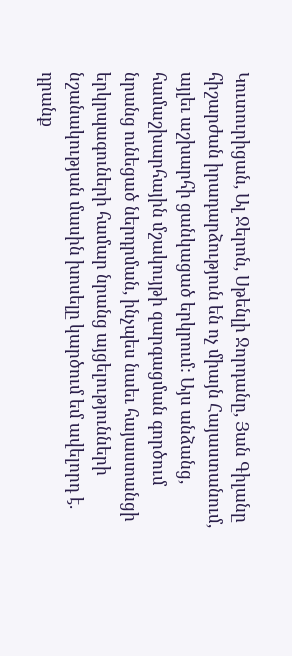Կուտուրիցան, Ալ Ջերոն, Սթենլի Ջորդանը, Յան Գիլանը հիշարժան իրադարձություն են ոչ միայն Հայաստանում, այլեւ աշխարհի ցանկացած երկրում: Այս անձանց, համաշխարհային մշակույթի զարգացման գործում նրանց ունեցած ներդրման, ինչպես նաեւ հայաստանցի երկրպագուների համար նրանց այցելությունների նշանակության մասին խոսելը կարծում եմ ավելորդ է. դրանք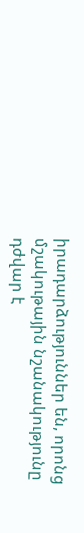իրադարձություններ են, որոնց մշակութային նշանակությունը դժվար է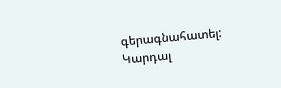գերագնահատել: Կարդալ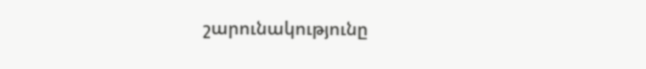շարունակությունը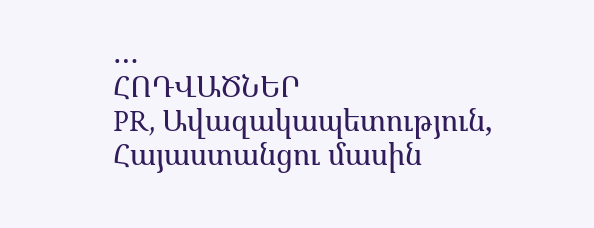…
ՀՈԴՎԱԾՆԵՐ
PR, Ավազակապետություն, Հայաստանցու մասին